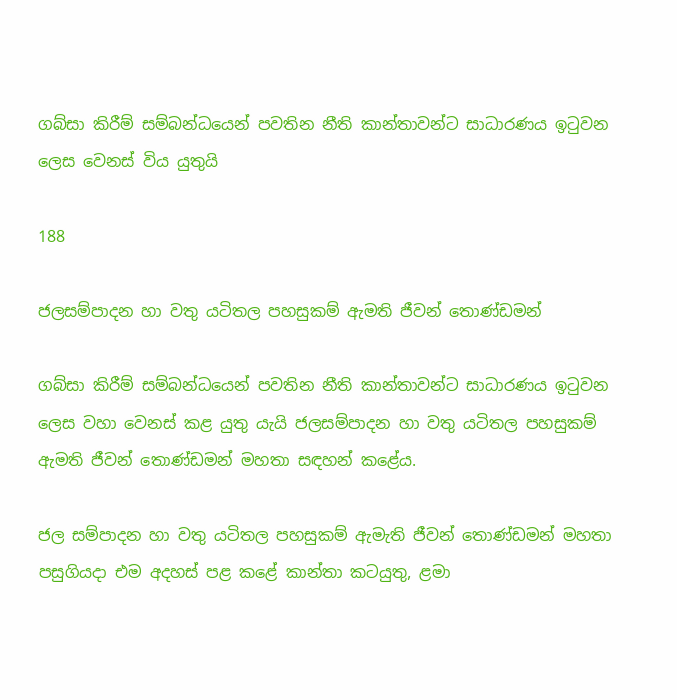ගබ්සා කිරීම් සම්බන්ධයෙන් පවතින නීති කාන්තාවන්ට සාධාරණය ඉටුවන ලෙස වෙනස් විය යුතුයි

188

ජලසම්පාදන හා වතු යටිතල පහසුකම් ඇමති ජීවන් තොණ්ඩමන්

ගබ්සා කිරීම් සම්බන්ධයෙන් පවතින නීති කාන්තාවන්ට සාධාරණය ඉටුවන ලෙස වහා වෙනස් කළ යුතු යැයි ජලසම්පාදන හා වතු යටිතල පහසුකම් ඇමති ජීවන් තොණ්ඩමන් මහතා සඳහන් කළේය.

ජල සම්පාදන හා වතු යටිතල පහසුකම් ඇමැති ජීවන් තොණ්ඩමන් මහතා පසුගියදා එම අදහස් පළ කළේ කාන්තා කටයුතු, ළමා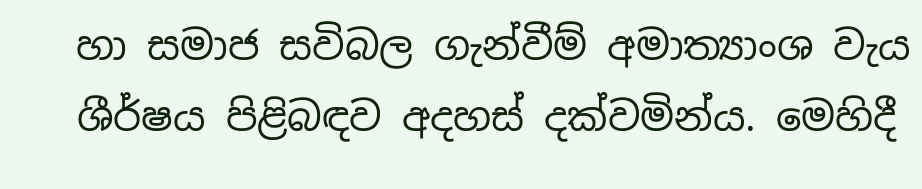හා සමාජ සවිබල ගැන්වීම් අමාත්‍යාංශ වැය ශීර්ෂය පිළිබඳව අදහස් දක්වමින්ය. මෙහිදී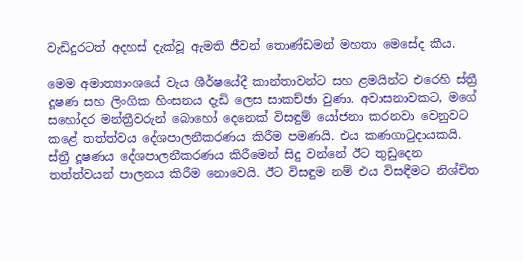වැඩිදුරටත් අදහස් දැක්වූ ඇමති ජීවන් තොණ්ඩමන් මහතා මෙසේද කීය.

මෙම අමාත්‍යාංශයේ වැය ශීර්ෂයේදී කාන්තාවන්ට සහ ළමයින්ට එරෙහි ස්ත්‍රී දූෂණ සහ ලිංගික හිංසනය දැඩි ලෙස සාකච්ඡා වුණා. අවාසනාවකට, මගේ සහෝදර මන්ත්‍රීවරුන් බොහෝ දෙනෙක් විසඳුම් යෝජනා කරනවා වෙනුවට කළේ තත්ත්වය දේශපාලනීකරණය කිරීම පමණයි. එය කණගාටුදායකයි. ස්ත්‍රී දූෂණය දේශපාලනීකරණය කිරීමෙන් සිදු වන්නේ ඊට තුඩුදෙන තත්ත්වයන් පාලනය කිරීම නොවෙයි. ඊට විසඳුම නම් එය විසඳීමට නිශ්චිත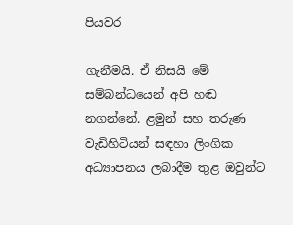පියවර

ගැනීමයි. ඒ නිසයි මේ සම්බන්ධයෙන් අපි හඬ නගන්නේ. ළමුන් සහ තරුණ වැඩිහිටියන් සඳහා ලිංගික අධ්‍යාපනය ලබාදීම තුළ ඔවුන්ට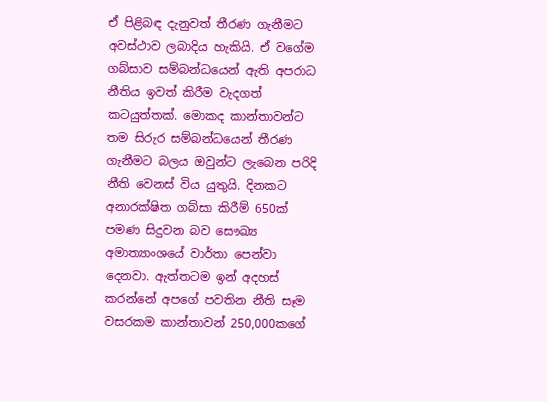ඒ පිළිබඳ දැනුවත් තීරණ ගැනීමට අවස්ථාව ලබාදිය හැකියි. ඒ වගේම ගබ්සාව සම්බන්ධයෙන් ඇති අපරාධ නීතිය ඉවත් කිරීම වැදගත් කටයුත්තක්. මොකද කාන්තාවන්ට තම සිරුර සම්බන්ධයෙන් තීරණ ගැනීමට බලය ඔවුන්ට ලැබෙන පරිදි නීති වෙනස් විය යුතුයි. දිනකට අනාරක්ෂිත ගබ්සා කිරීම් 650ක් පමණ සිදුවන බව සෞඛ්‍ය අමාත්‍යාංශයේ වාර්තා පෙන්වා දෙනවා. ඇත්තටම ඉන් අදහස් කරන්නේ අපගේ පවතින නීති සෑම වසරකම කාන්තාවන් 250,000කගේ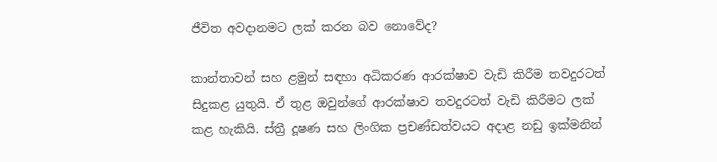ජීවිත අවදානමට ලක් කරන බව නොවේද?

කාන්තාවන් සහ ළමුන් සඳහා අධිකරණ ආරක්ෂාව වැඩි කිරීම තවදුරටත් සිදුකළ යුතුයි. ඒ තුළ ඔවුන්ගේ ආරක්ෂාව තවදුරටත් වැඩි කිරීමට ලක් කළ හැකියි. ස්ත්‍රී දූෂණ සහ ලිංගික ප්‍රචණ්ඩත්වයට අදාළ නඩු ඉක්මනින්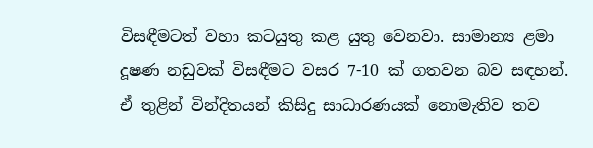විසඳීමටත් වහා කටයුතු කළ යුතු වෙනවා. සාමාන්‍ය ළමා දූෂණ නඩුවක් විසඳීමට වසර 7-10 ක් ගතවන බව සඳහන්. ඒ තුළින් වින්දිතයන් කිසිදු සාධාරණයක් නොමැතිව තව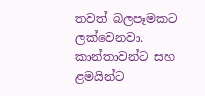තවත් බලපෑමකට ලක්වෙනවා. කාන්තාවන්ට සහ ළමයින්ට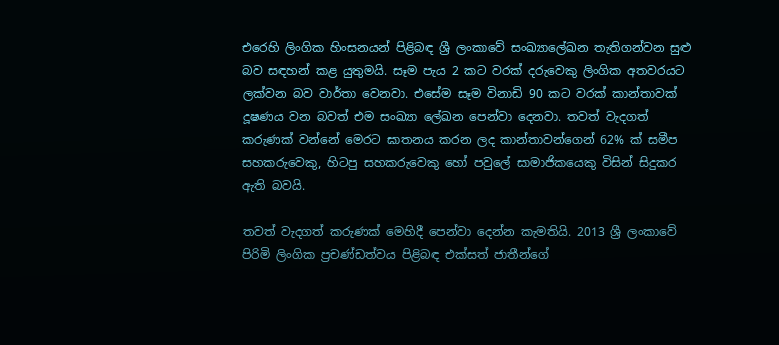එරෙහි ලිංගික හිංසනයන් පිළිබඳ ශ්‍රී ලංකාවේ සංඛ්‍යාලේඛන තැතිගන්වන සුළු බව සඳහන් කළ යුතුමයි. සෑම පැය 2 කට වරක් දරුවෙකු ලිංගික අතවරයට ලක්වන බව වාර්තා වෙනවා. එසේම සෑම විනාඩි 90 කට වරක් කාන්තාවක් දූෂණය වන බවත් එම සංඛ්‍යා ලේඛන පෙන්වා දෙනවා. තවත් වැදගත් කරුණක් වන්නේ මෙරට ඝාතනය කරන ලද කාන්තාවන්ගෙන් 62% ක් සමීප සහකරුවෙකු, හිටපු සහකරුවෙකු හෝ පවුලේ සාමාජිකයෙකු විසින් සිදුකර ඇති බවයි.

තවත් වැදගත් කරුණක් මෙහිදී පෙන්වා දෙන්න කැමතියි. 2013 ශ්‍රී ලංකාවේ පිරිමි ලිංගික ප්‍රචණ්ඩත්වය පිළිබඳ එක්සත් ජාතීන්ගේ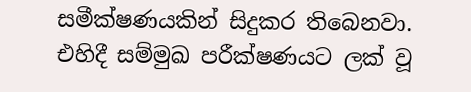සමීක්ෂණයකින් සිදුකර තිබෙනවා. එහිදී සම්මුඛ පරීක්ෂණයට ලක් වූ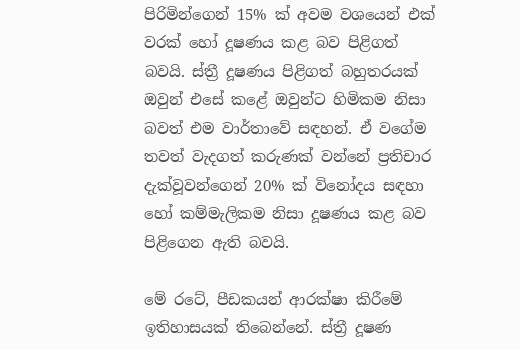පිරිමින්ගෙන් 15% ක් අවම වශයෙන් එක් වරක් හෝ දූෂණය කළ බව පිළිගත් බවයි. ස්ත්‍රී දූෂණය පිළිගත් බහුතරයක් ඔවුන් එසේ කළේ ඔවුන්ට හිමිකම නිසා බවත් එම වාර්තාවේ සඳහන්. ඒ වගේම තවත් වැදගත් කරුණක් වන්නේ ප්‍රතිචාර දැක්වූවන්ගෙන් 20% ක් විනෝදය සඳහා හෝ කම්මැලිකම නිසා දූෂණය කළ බව පිළිගෙන ඇති බවයි.

මේ රටේ, පීඩකයන් ආරක්ෂා කිරීමේ ඉතිහාසයක් තිබෙන්නේ. ස්ත්‍රී දූෂණ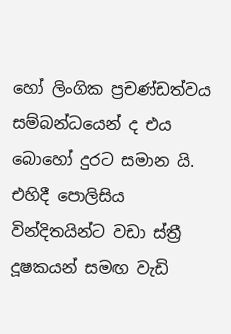හෝ ලිංගික ප්‍රචණ්ඩත්වය සම්බන්ධයෙන් ද එය බොහෝ දුරට සමාන යි. එහිදී පොලිසිය වින්දිතයින්ට වඩා ස්ත්‍රී දූෂකයන් සමඟ වැඩි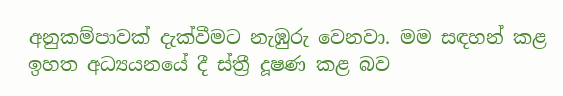අනුකම්පාවක් දැක්වීමට නැඹුරු වෙනවා. මම සඳහන් කළ ඉහත අධ්‍යයනයේ දී ස්ත්‍රී දූෂණ කළ බව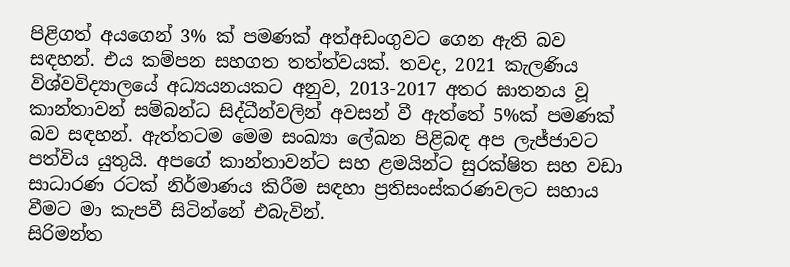පිළිගත් අයගෙන් 3% ක් පමණක් අත්අඩංගුවට ගෙන ඇති බව සඳහන්. එය කම්පන සහගත තත්ත්වයක්. තවද, 2021 කැලණිය විශ්වවිද්‍යාලයේ අධ්‍යයනයකට අනුව, 2013-2017 අතර ඝාතනය වූ කාන්තාවන් සම්බන්ධ සිද්ධීන්වලින් අවසන් වී ඇත්තේ 5%ක් පමණක් බව සඳහන්. ඇත්තටම මෙම සංඛ්‍යා ලේඛන පිළිබඳ අප ලැජ්ජාවට පත්විය යුතුයි. අපගේ කාන්තාවන්ට සහ ළමයින්ට සුරක්ෂිත සහ වඩා සාධාරණ රටක් නිර්මාණය කිරීම සඳහා ප්‍රතිසංස්කරණවලට සහාය වීමට මා කැපවී සිටින්නේ එබැවින්.
සිරිමන්ත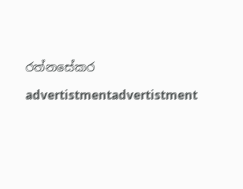රත්නසේකර

advertistmentadvertistment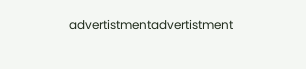advertistmentadvertistment